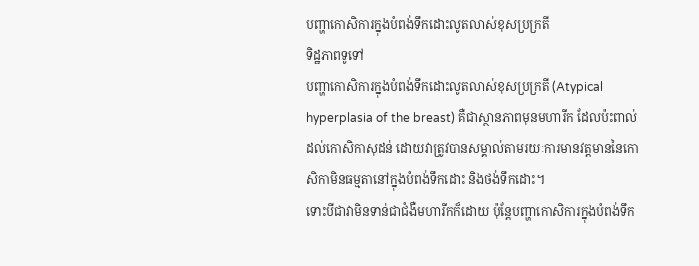បញ្ហាកោសិការក្នុងបំពង់ទឹកដោះលូតលាស់ខុសប្រក្រតី
ទិដ្ឋភាពទូទៅ
បញ្ហាកោសិការក្នុងបំពង់ទឹកដោះលូតលាស់ខុសប្រក្រតី (Atypical hyperplasia of the breast) គឺជាស្ថានភាពមុនមហារីក ដែលប៉ះពាល់ដល់កោសិកាសុដន់ ដោយវាត្រូវបានសម្គាល់តាមរយៈការមានវត្តមាននៃកោសិកាមិនធម្មតានៅក្នុងបំពង់ទឹកដោះ និងថង់ទឹកដោះ។
ទោះបីជាវាមិនទាន់ជាជំងឺមហារីកក៏ដោយ ប៉ុន្តែបញ្ហាកោសិការក្នុងបំពង់ទឹក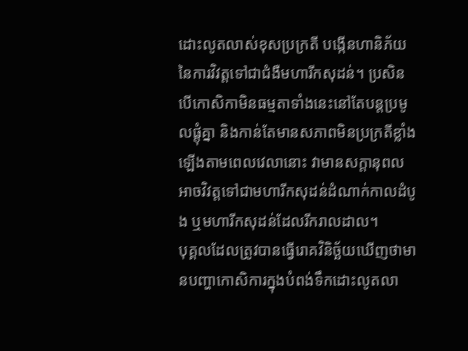ដោះលូតលាស់ខុសប្រក្រតី បង្កើនហានិភ័យនៃការវិវត្តទៅជាជំងឺមហារីកសុដន់។ ប្រសិនបើកោសិកាមិនធម្មតាទាំងនេះនៅតែបន្តប្រមូលផ្តុំគ្នា និងកាន់តែមានសភាពមិនប្រក្រតីខ្លាំងឡើងតាមពេលវេលានោះ វាមានសក្តានុពលអាចវិវត្តទៅជាមហារីកសុដន់ដំណាក់កាលដំបូង ឬមហារីកសុដន់ដែលរីករាលដាល។
បុគ្គលដែលត្រូវបានធ្វើរោគវិនិច្ឆ័យឃើញថាមានបញ្ហាកោសិការក្នុងបំពង់ទឹកដោះលូតលា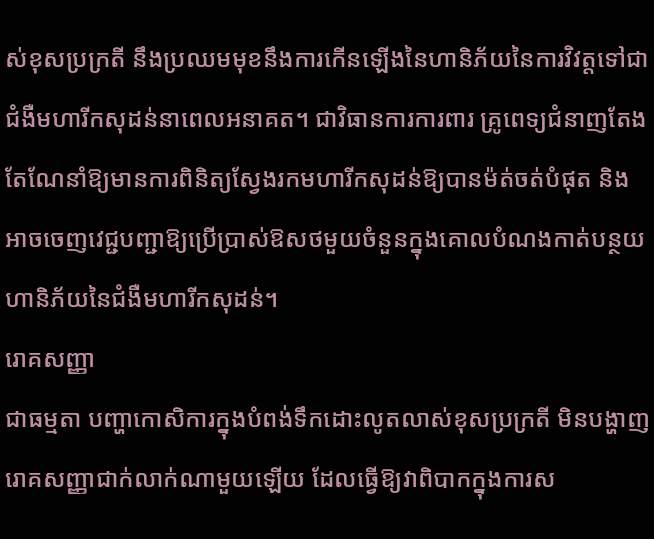ស់ខុសប្រក្រតី នឹងប្រឈមមុខនឹងការកើនឡើងនៃហានិភ័យនៃការវិវត្តទៅជាជំងឺមហារីកសុដន់នាពេលអនាគត។ ជាវិធានការការពារ គ្រូពេទ្យជំនាញតែងតែណែនាំឱ្យមានការពិនិត្យស្វែងរកមហារីកសុដន់ឱ្យបានម៉ត់ចត់បំផុត និងអាចចេញវេជ្ជបញ្ជាឱ្យប្រើប្រាស់ឱសថមួយចំនួនក្នុងគោលបំណងកាត់បន្ថយហានិភ័យនៃជំងឺមហារីកសុដន់។
រោគសញ្ញា
ជាធម្មតា បញ្ហាកោសិការក្នុងបំពង់ទឹកដោះលូតលាស់ខុសប្រក្រតី មិនបង្ហាញរោគសញ្ញាជាក់លាក់ណាមួយឡើយ ដែលធ្វើឱ្យវាពិបាកក្នុងការស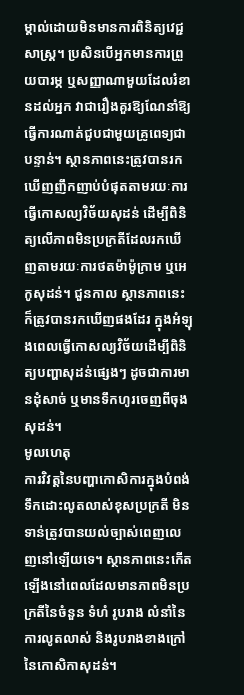ម្គាល់ដោយមិនមានការពិនិត្យវេជ្ជសាស្ត្រ។ ប្រសិនបើអ្នកមានការព្រួយបារម្ភ ឬសញ្ញាណាមួយដែលរំខានដល់អ្នក វាជារឿងគួរឱ្យណែនាំឱ្យធ្វើការណាត់ជួបជាមួយគ្រូពេទ្យជាបន្ទាន់។ ស្ថានភាពនេះត្រូវបានរកឃើញញឹកញាប់បំផុតតាមរយៈការធ្វើកោសល្យវិច័យសុដន់ ដើម្បីពិនិត្យលើភាពមិនប្រក្រតីដែលរកឃើញតាមរយៈការថតម៉ាម៉ូក្រាម ឬអេកូសុដន់។ ជួនកាល ស្ថានភាពនេះក៏ត្រូវបានរកឃើញផងដែរ ក្នុងអំឡុងពេលធ្វើកោសល្យវិច័យដើម្បីពិនិត្យបញ្ហាសុដន់ផ្សេងៗ ដូចជាការមានដុំសាច់ ឬមានទឹកហូរចេញពីចុងសុដន់។
មូលហេតុ
ការវិវត្តនៃបញ្ហាកោសិការក្នុងបំពង់ទឹកដោះលូតលាស់ខុសប្រក្រតី មិនទាន់ត្រូវបានយល់ច្បាស់ពេញលេញនៅឡើយទេ។ ស្ថានភាពនេះកើតឡើងនៅពេលដែលមានភាពមិនប្រក្រតីនៃចំនួន ទំហំ រូបរាង លំនាំនៃការលូតលាស់ និងរូបរាងខាងក្រៅនៃកោសិកាសុដន់។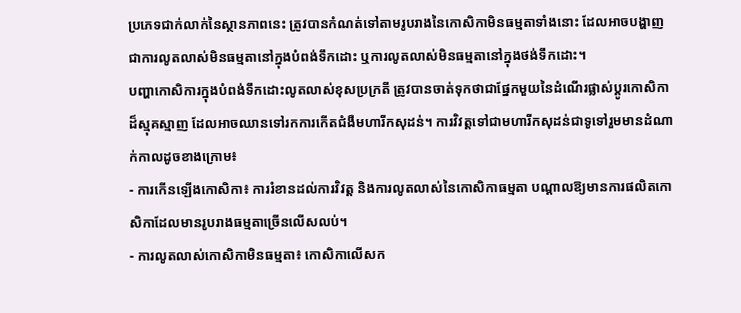ប្រភេទជាក់លាក់នៃស្ថានភាពនេះ ត្រូវបានកំណត់ទៅតាមរូបរាងនៃកោសិកាមិនធម្មតាទាំងនោះ ដែលអាចបង្ហាញជាការលូតលាស់មិនធម្មតានៅក្នុងបំពង់ទឹកដោះ ឬការលូតលាស់មិនធម្មតានៅក្នុងថង់ទឹកដោះ។
បញ្ហាកោសិការក្នុងបំពង់ទឹកដោះលូតលាស់ខុសប្រក្រតី ត្រូវបានចាត់ទុកថាជាផ្នែកមួយនៃដំណើរផ្លាស់ប្តូរកោសិកាដ៏ស្មុគស្មាញ ដែលអាចឈានទៅរកការកើតជំងឺមហារីកសុដន់។ ការវិវត្តទៅជាមហារីកសុដន់ជាទូទៅរួមមានដំណាក់កាលដូចខាងក្រោម៖
- ការកើនឡើងកោសិកា៖ ការរំខានដល់ការវិវត្ត និងការលូតលាស់នៃកោសិកាធម្មតា បណ្តាលឱ្យមានការផលិតកោសិកាដែលមានរូបរាងធម្មតាច្រើនលើសលប់។
- ការលូតលាស់កោសិកាមិនធម្មតា៖ កោសិកាលើសក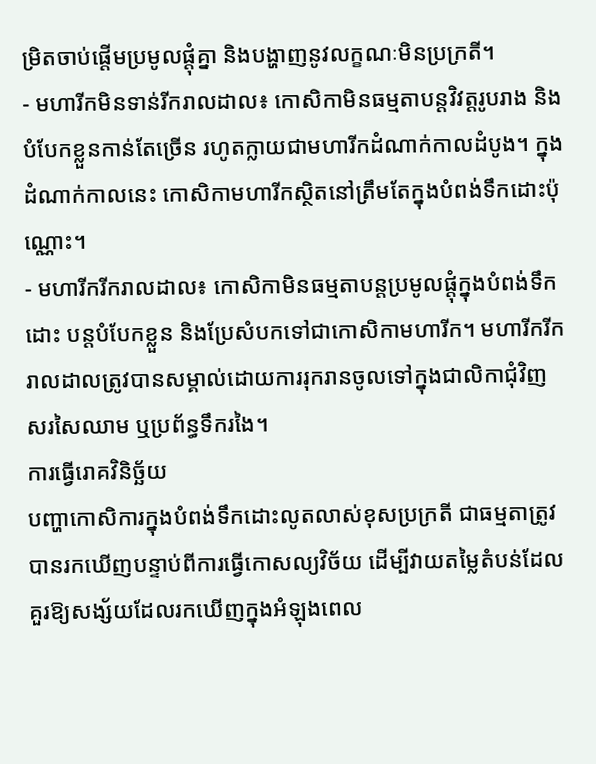ម្រិតចាប់ផ្តើមប្រមូលផ្តុំគ្នា និងបង្ហាញនូវលក្ខណៈមិនប្រក្រតី។
- មហារីកមិនទាន់រីករាលដាល៖ កោសិកាមិនធម្មតាបន្តវិវត្តរូបរាង និងបំបែកខ្លួនកាន់តែច្រើន រហូតក្លាយជាមហារីកដំណាក់កាលដំបូង។ ក្នុងដំណាក់កាលនេះ កោសិកាមហារីកស្ថិតនៅត្រឹមតែក្នុងបំពង់ទឹកដោះប៉ុណ្ណោះ។
- មហារីករីករាលដាល៖ កោសិកាមិនធម្មតាបន្តប្រមូលផ្តុំក្នុងបំពង់ទឹកដោះ បន្តបំបែកខ្លួន និងប្រែសំបកទៅជាកោសិកាមហារីក។ មហារីករីករាលដាលត្រូវបានសម្គាល់ដោយការរុករានចូលទៅក្នុងជាលិកាជុំវិញ សរសៃឈាម ឬប្រព័ន្ធទឹករងៃ។
ការធ្វើរោគវិនិច្ឆ័យ
បញ្ហាកោសិការក្នុងបំពង់ទឹកដោះលូតលាស់ខុសប្រក្រតី ជាធម្មតាត្រូវបានរកឃើញបន្ទាប់ពីការធ្វើកោសល្យវិច័យ ដើម្បីវាយតម្លៃតំបន់ដែលគួរឱ្យសង្ស័យដែលរកឃើញក្នុងអំឡុងពេល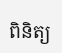ពិនិត្យ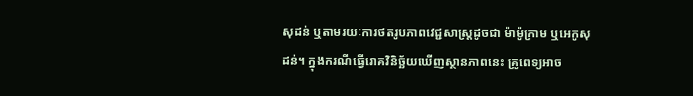សុដន់ ឬតាមរយៈការថតរូបភាពវេជ្ជសាស្ត្រដូចជា ម៉ាម៉ូក្រាម ឬអេកូសុដន់។ ក្នុងករណីធ្វើរោគវិនិច្ឆ័យឃើញស្ថានភាពនេះ គ្រូពេទ្យអាច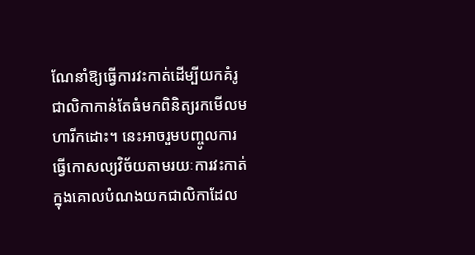ណែនាំឱ្យធ្វើការវះកាត់ដើម្បីយកគំរូជាលិកាកាន់តែធំមកពិនិត្យរកមើលមហារីកដោះ។ នេះអាចរួមបញ្ចូលការធ្វើកោសល្យវិច័យតាមរយៈការវះកាត់ ក្នុងគោលបំណងយកជាលិកាដែល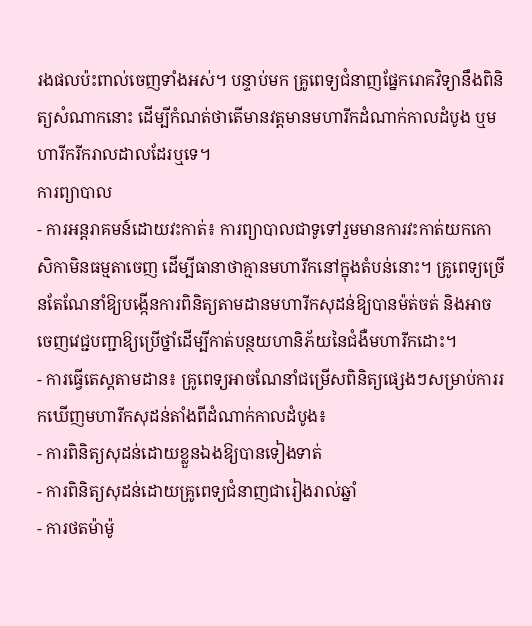រងផលប៉ះពាល់ចេញទាំងអស់។ បន្ទាប់មក គ្រូពេទ្យជំនាញផ្នែករោគវិទ្យានឹងពិនិត្យសំណាកនោះ ដើម្បីកំណត់ថាតើមានវត្តមានមហារីកដំណាក់កាលដំបូង ឬមហារីករីករាលដាលដែរឬទេ។
ការព្យាបាល
- ការអន្តរាគមន៍ដោយវះកាត់៖ ការព្យាបាលជាទូទៅរួមមានការវះកាត់យកកោសិកាមិនធម្មតាចេញ ដើម្បីធានាថាគ្មានមហារីកនៅក្នុងតំបន់នោះ។ គ្រូពេទ្យច្រើនតែណែនាំឱ្យបង្កើនការពិនិត្យតាមដានមហារីកសុដន់ឱ្យបានម៉ត់ចត់ និងអាចចេញវេជ្ជបញ្ជាឱ្យប្រើថ្នាំដើម្បីកាត់បន្ថយហានិភ័យនៃជំងឺមហារីកដោះ។
- ការធ្វើតេស្តតាមដាន៖ គ្រូពេទ្យអាចណែនាំជម្រើសពិនិត្យផ្សេងៗសម្រាប់ការរកឃើញមហារីកសុដន់តាំងពីដំណាក់កាលដំបូង៖
- ការពិនិត្យសុដន់ដោយខ្លួនឯងឱ្យបានទៀងទាត់
- ការពិនិត្យសុដន់ដោយគ្រូពេទ្យជំនាញជារៀងរាល់ឆ្នាំ
- ការថតម៉ាម៉ូ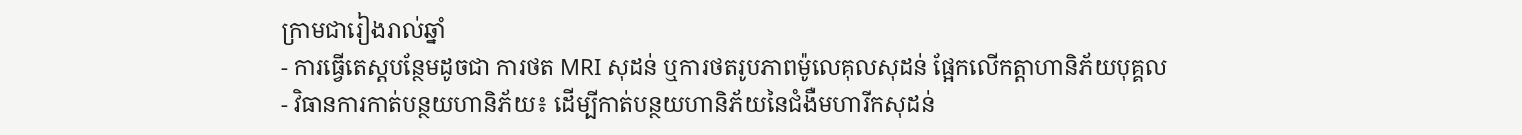ក្រាមជារៀងរាល់ឆ្នាំ
- ការធ្វើតេស្តបន្ថែមដូចជា ការថត MRI សុដន់ ឬការថតរូបភាពម៉ូលេគុលសុដន់ ផ្អែកលើកត្តាហានិភ័យបុគ្គល
- វិធានការកាត់បន្ថយហានិភ័យ៖ ដើម្បីកាត់បន្ថយហានិភ័យនៃជំងឺមហារីកសុដន់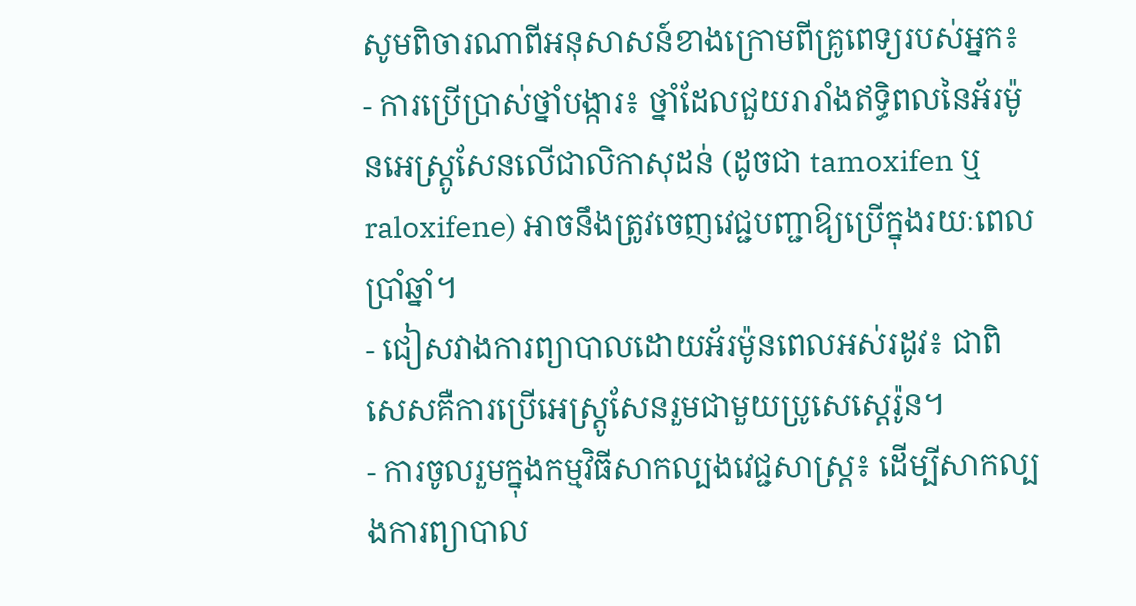សូមពិចារណាពីអនុសាសន៍ខាងក្រោមពីគ្រូពេទ្យរបស់អ្នក៖
- ការប្រើប្រាស់ថ្នាំបង្ការ៖ ថ្នាំដែលជួយរារាំងឥទ្ធិពលនៃអ័រម៉ូនអេស្ត្រូសែនលើជាលិកាសុដន់ (ដូចជា tamoxifen ឬ raloxifene) អាចនឹងត្រូវចេញវេជ្ជបញ្ជាឱ្យប្រើក្នុងរយៈពេលប្រាំឆ្នាំ។
- ជៀសវាងការព្យាបាលដោយអ័រម៉ូនពេលអស់រដូវ៖ ជាពិសេសគឺការប្រើអេស្ត្រូសែនរួមជាមួយប្រូសេស្តេរ៉ូន។
- ការចូលរួមក្នុងកម្មវិធីសាកល្បងវេជ្ជសាស្ត្រ៖ ដើម្បីសាកល្បងការព្យាបាល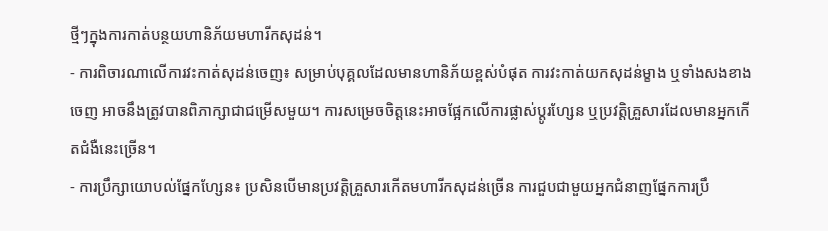ថ្មីៗក្នុងការកាត់បន្ថយហានិភ័យមហារីកសុដន់។
- ការពិចារណាលើការវះកាត់សុដន់ចេញ៖ សម្រាប់បុគ្គលដែលមានហានិភ័យខ្ពស់បំផុត ការវះកាត់យកសុដន់ម្ខាង ឬទាំងសងខាងចេញ អាចនឹងត្រូវបានពិភាក្សាជាជម្រើសមួយ។ ការសម្រេចចិត្តនេះអាចផ្អែកលើការផ្លាស់ប្តូរហ្សែន ឬប្រវត្តិគ្រួសារដែលមានអ្នកកើតជំងឺនេះច្រើន។
- ការប្រឹក្សាយោបល់ផ្នែកហ្សែន៖ ប្រសិនបើមានប្រវត្តិគ្រួសារកើតមហារីកសុដន់ច្រើន ការជួបជាមួយអ្នកជំនាញផ្នែកការប្រឹ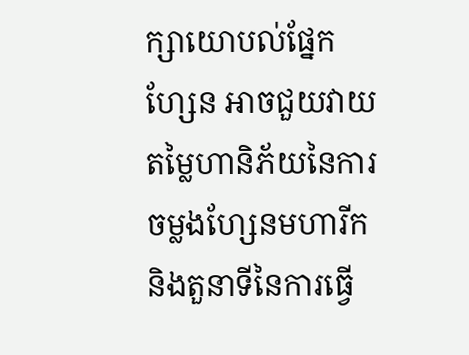ក្សាយោបល់ផ្នែកហ្សែន អាចជួយវាយតម្លៃហានិភ័យនៃការចម្លងហ្សែនមហារីក និងតួនាទីនៃការធ្វើ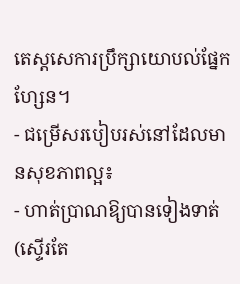តេស្តសេការប្រឹក្សាយោបល់ផ្នែកហ្សែន។
- ជម្រើសរបៀបរស់នៅដែលមានសុខភាពល្អ៖
- ហាត់ប្រាណឱ្យបានទៀងទាត់ (ស្ទើរតែ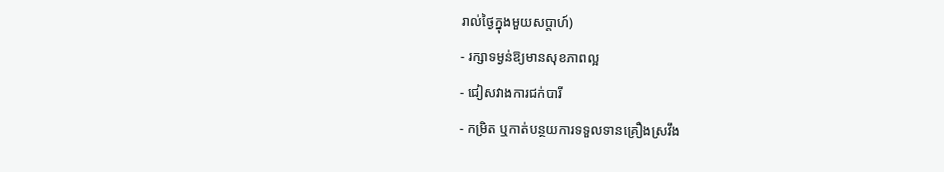រាល់ថ្ងៃក្នុងមួយសប្តាហ៍)
- រក្សាទម្ងន់ឱ្យមានសុខភាពល្អ
- ជៀសវាងការជក់បារី
- កម្រិត ឬកាត់បន្ថយការទទួលទានគ្រឿងស្រវឹង